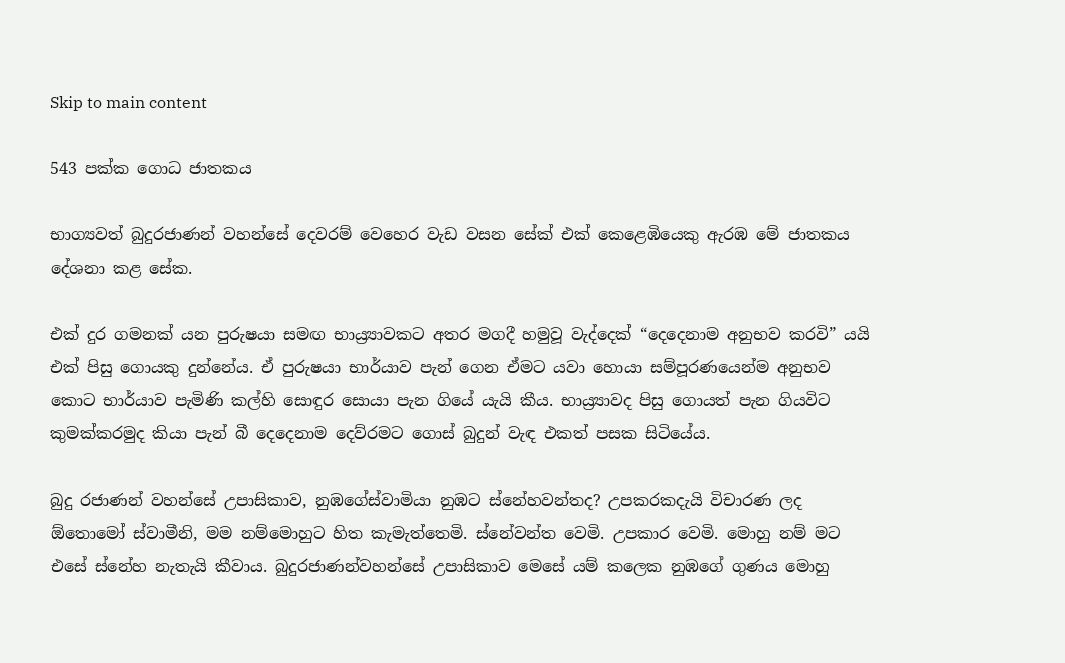Skip to main content

543 පක්ක ගොධ ජාතකය

භාග්‍යවත් බුදුරජාණන් වහන්සේ දෙවරම් වෙහෙර වැඩ වසන සේක් එක් කෙළෙඹියෙකු ඇරඹ මේ ජාතකය දේශනා කළ සේක.

එක් දුර ගමනක් යන පුරුෂයා සමඟ භාය්‍ර්‍යාවකට අතර මගදී හමුවූ වැද්දෙක් “දෙදෙනාම අනුභව කරවි” යයි එක් පිසු ගොයකු දුන්නේය. ඒ පුරුෂයා භාර්යාව පැන් ගෙන ඒමට යවා හොයා සම්පූරණයෙන්ම අනුභව කොට භාර්යාව පැමිණි කල්හි සොඳුර සොයා පැන ගියේ යැයි කීය. භාය්‍ර්‍යාවද පිසු ගොයත් පැන ගියවිට කුමක්කරමුද කියා පැන් බී දෙදෙනාම දෙව්රමට ගොස් බුදුන් වැඳ එකත් පසක සිටියේය.

බුදු රජාණන් වහන්සේ උපාසිකාව, නුඹගේස්වාමියා නුඹට ස්නේහවන්තද? උපකරකදැයි විචාරණ ලද ඕතොමෝ ස්වාමීනි, මම නම්මොහුට හිත කැමැත්තෙමි. ස්නේවන්ත වෙමි. උපකාර වෙමි. මොහු නම් මට එසේ ස්නේහ නැතැයි කීවාය. බුදුරජාණන්වහන්සේ උපාසිකාව මෙසේ යම් කලෙක නුඹගේ ගුණය මොහු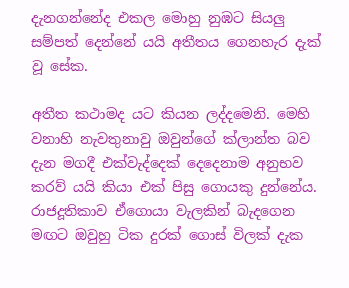දැනගන්නේද එකල මොහු නුඹට සියලු සම්පත් දෙන්නේ යයි අතීතය ගෙනහැර දැක් වූ සේක.

අතීත කථාමද යට කියන ලද්දමෙනි. මෙහි වනාහි නැවතුනාවු ඔවුන්ගේ ක්ලාන්ත බව දැන මගදී එක්වැද්දෙක් දෙදෙනාම අනුභව කරව් යයි කියා එක් පිසු ගොයකු දුන්නේය. රාජදූතිකාව ඒගොයා වැලකින් බැදගෙන මඟට ඔවුහු ටික දුරක් ගොස් විලක් දැක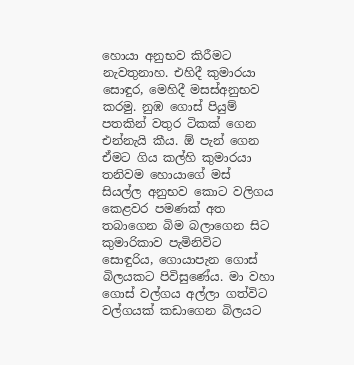හොයා අනුභව කිරීමට නැවතුනාහ. එහිදී කුමාරයා සොඳුර, මෙහිදී මසස්අනුභව කරමු. නුඹ ගොස් පියුම් පතකින් වතුර ටිකක් ගෙන එන්නැයි කීය. ඕ පැන් ගෙන ඒමට ගිය කල්හි කුමාරයා තනිවම හොයාගේ මස් සියල්ල අනුභව කොට වලිගය කෙළවර පමණක් අත තබාගෙන බිම බලාගෙන සිට කුමාරිකාව පැමිනිවිට සොඳුරිය, ගොයාපැන ගොස් බිලයකට පිවිසුණේය. මා වහා ගොස් වල්ගය අල්ලා ගත්විට වල්ගයක් කඩාගෙන බිලයට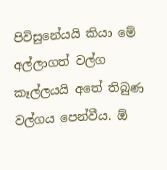පිවිසුනේයයි කියා මේ අල්ලාගත් වල්ග කෑල්ලයයි අතේ තිබුණ වල්ගය පෙන්වීය. ඕ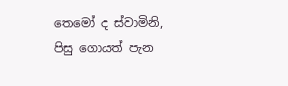තෙමෝ ද ස්වාමිනි, පිසු ගොයත් පැන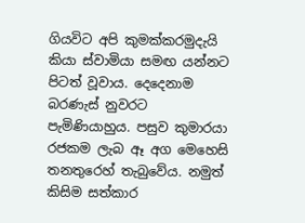ගියවිට අපි කුමක්කරමුදැයි කියා ස්වාමියා සමඟ යන්නට පිටත් වූවාය. දෙදෙනාම බරණැස් නුවරට පැමිණියාහුය. පසුව කුමාරයා රජකම ලැබ ඈ අග මෙහෙසි තනතුරෙහ් තැබුවේය. නමුත් කිසිම සත්කාර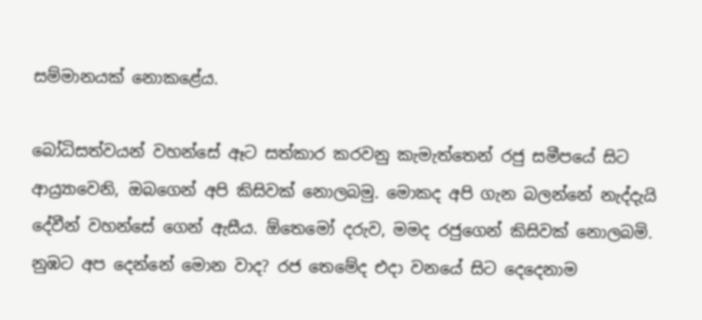සම්මානයක් නොකළේය.

බෝධිසත්වයන් වහන්සේ ඈට සත්කාර කරවනු කැමැත්තෙන් රජු සමීපයේ සිට ආය්‍ර්‍යාවෙනි, ඔබගෙන් අපි කිසිවක් නොලබමු. මොකද අපි ගැන බලන්නේ නැද්දැයි දේවීන් වහන්සේ ගෙන් ඇසීය. ඕතෙමෝ දරුව, මමද රජුගෙන් කිසිවක් නොලබමි. නුඹට අප දෙන්නේ මොන වාද? රජ තෙමේද එදා වනයේ සිට දෙදෙනාම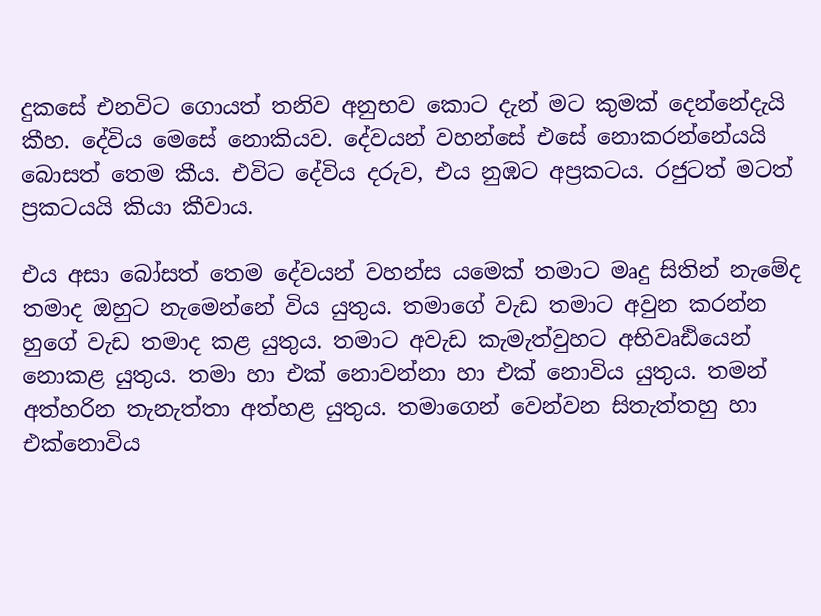දුකසේ එනවිට ගොයත් තනිව අනුභව කොට දැන් මට කුමක් දෙන්නේදැයි කීහ. දේවිය මෙසේ නොකියව. දේවයන් වහන්සේ එසේ නොකරන්නේයයි බොසත් තෙම කීය. එවිට දේවිය දරුව, එය නුඹට අප්‍රකටය. රජුටත් මටත් ප්‍රකටයයි කියා කීවාය.

එය අසා බෝසත් තෙම දේවයන් වහන්ස යමෙක් තමාට මෘදු සිතින් නැමේද තමාද ඔහුට නැමෙන්නේ විය යුතුය. තමාගේ වැඩ තමාට අවුන කරන්න හුගේ වැඩ තමාද කළ යුතුය. තමාට අවැඩ කැමැත්වුහට අභිවෘඪියෙන් නොකළ යුතුය. තමා හා එක් නොවන්නා හා එක් නොවිය යුතුය. තමන් අත්හරින තැනැත්තා අත්හළ යුතුය. තමාගෙන් වෙන්වන සිතැත්තහු හා එක්නොවිය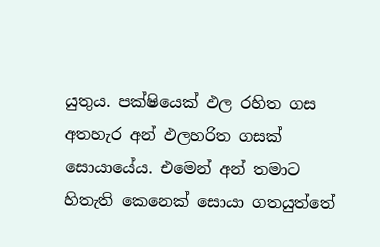යුතුය. පක්ෂියෙක් ඵල රහිත ගස අතහැර අන් ඵලහරිත ගසක් සොයායේය. එමෙන් අන් තමාට හිතැති කෙනෙක් සොයා ගතයුත්තේ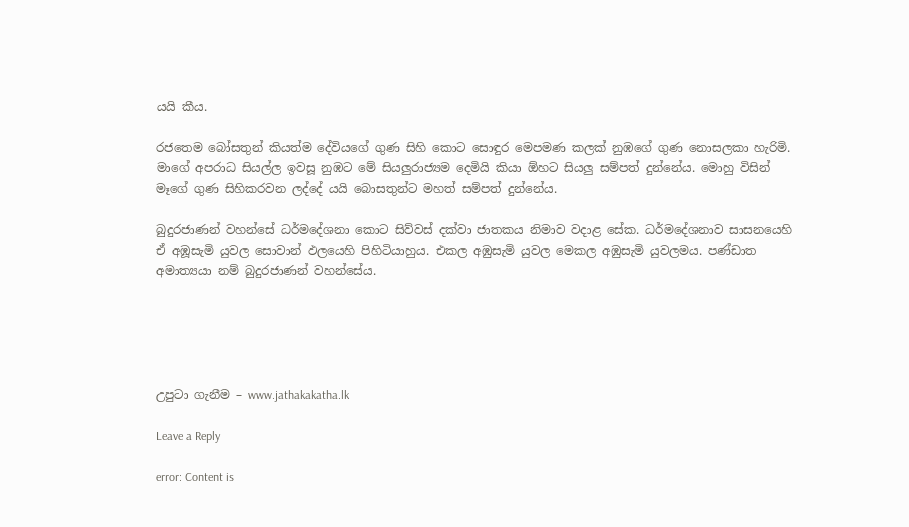යයි කීය.

රජතෙම බෝසතුන් කියත්ම දේවියගේ ගුණ සිහි කොට සොඳුර මෙපමණ කලක් නුඹගේ ගුණ නොසලකා හැරිමි. මාගේ අපරාධ සියල්ල ඉවසූ නුඹට මේ සියලුරාජ්‍යම දෙමියි කියා ඕහට සියලු සම්පත් දුන්නේය. මොහු විසින් මෑගේ ගුණ සිහිකරවන ලද්දේ යයි බොසතුන්ට මහත් සම්පත් දුන්නේය.

බුදුරජාණන් වහන්සේ ධර්මදේශනා කොට සිව්වස් දක්වා ජාතකය නිමාව වදාළ සේක. ධර්මදේශනාව සාසනයෙහි ඒ අඹූසැමි යුවල සොවාන් ඵලයෙහි පිහිටියාහුය. එකල අඹුසැමි යුවල මෙකල අඹුසැමි යුවලමය. පණ්ඩාත අමාත්‍යයා නම් බුදුරජාණන් වහන්සේය.





උපුටා ගැනීම – www.jathakakatha.lk

Leave a Reply

error: Content is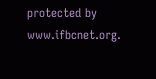protected by www.ifbcnet.org.